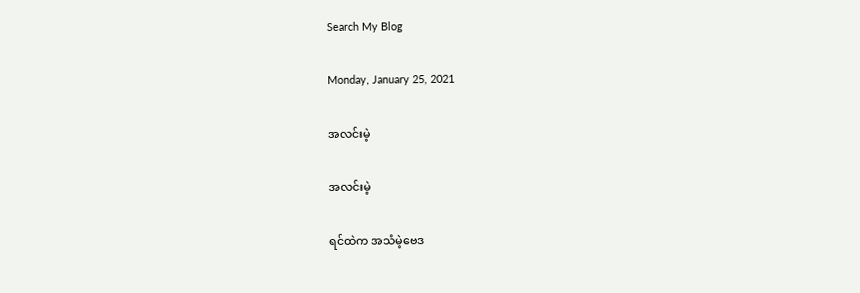Search My Blog

Monday, January 25, 2021

အလင်းမဲ့

အလင်းမဲ့

ရင်ထဲက အသံမဲ့ဗေဒ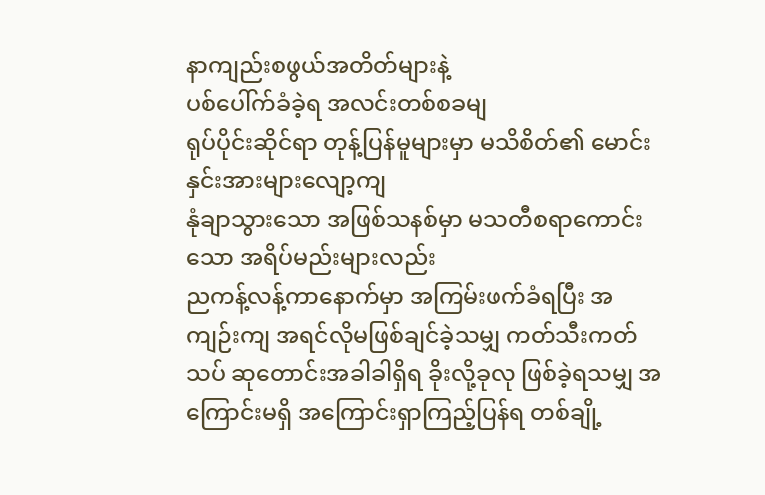နာကျည်းစဖွယ်အတိတ်များနဲ့
ပစ်ပေါ်က်ခံခဲ့ရ အလင်းတစ်စခမျ
ရုပ်ပိုင်းဆိုင်ရာ တုန့်ပြန်မူများမှာ မသိစိတ်၏ မောင်းနှင်းအားများလျော့ကျ
နုံချာသွားသော အဖြစ်သနစ်မှာ မသတီစရာကောင်းသော အရိပ်မည်းများလည်း
ညကန့်လန့်ကာနောက်မှာ အကြမ်းဖက်ခံရပြီး အကျဉ်းကျ အရင်လိုမဖြစ်ချင်ခဲ့သမျှ ကတ်သီးကတ်သပ် ဆုတောင်းအခါခါရှိရ ခိုးလို့ခုလု ဖြစ်ခဲ့ရသမျှ အကြောင်းမရှိ အကြောင်းရှာကြည့်ပြန်ရ တစ်ချို့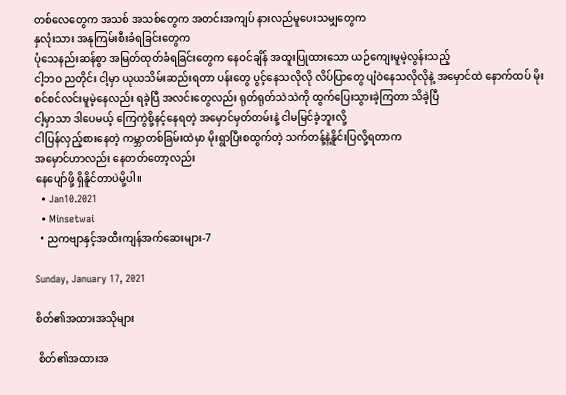တစ်လေတွေက အသစ် အသစ်တွေက အတင်းအကျပ် နားလည်မူပေးသမျှတွေက
နှလုံးသား အနုကြမ်းစီးခံရခြင်းတွေက
ပုံသေနည်းဆန်စွာ အမြတ်ထုတ်ခံရခြင်းတွေက နေဝင်ချိန် အထူးပြုထားသော ယဉ်ကျေးမူမဲ့လွန်းသည့်
ငါ့ဘဝ ညတိုင်း ငါ့မှာ ယုယသိမ်းဆည်းရတာ ပန်းတွေ ပွင့်နေသလိုလို လိပ်ပြာတွေ ပျံဝဲနေသလိုလိုနဲ့ အမှောင်ထဲ နောက်ထပ် မိုးစင်စင်လင်းမူမဲ့နေလည်း ရခဲ့ပြီ အလင်းတွေလည်း ရုတ်ရုတ်သဲသဲကို ထွက်ပြေးသွားခဲ့ကြတာ သိခဲ့ပြီ
ငါ့မှာသာ ဒါပေမယ့် ကြေကွဲစို့နင့်နေရတဲ့ အမှောင်မှတ်တမ်းနဲ့ ငါမမြင်ခဲ့ဘူးလို့
ငါပြန်လှည့်စားနေတဲ့ ကမ္ဘာတစ်ခြမ်းထဲမှာ မိုးရွာပြီးစထွက်တဲ့ သက်တန့်နဲ့နိူင်းပြလို့ရတာက
အမှောင်ဟာလည်း နေတတ်တော့လည်း
နေပျော်ဖို့ ရှိနိူင်တာပဲမို့ပါ။
  • Jan10.2021
  • Minsetwai
  • ညကဗျာနှင့်အထီးကျန်အက်ဆေးများ-7

Sunday, January 17, 2021

စိတ်၏အထားအသိုများ

 စိတ်၏အထားအ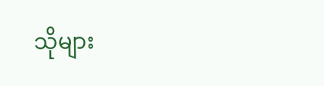သိုများ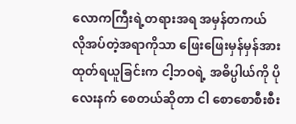လောကကြီးရဲ့တရားအရ အမှန်တကယ် လိုအပ်တဲ့အရာကိုသာ ဖြေးဖြေးမှန်မှန်အားထုတ်ရယူခြင်းက ငါ့ဘဝရဲ့ အဓိပ္ပါယ်ကို ပိုလေးနက် စေတယ်ဆိုတာ ငါ စောစောစီးစီး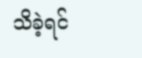သိခဲ့ရင်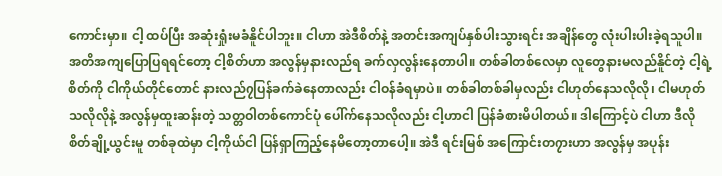ကောင်းမှာ။ ငါ့ ထပ်ပြီး အဆုံးရှုံးမခံနိူင်ပါဘူး။ ငါဟာ အဲဒီစိတ်နဲ့ အတင်းအကျပ်နှစ်ပါးသွားရင်း အချိန်တွေ လုံးပါးပါးခဲ့ရသူပါ။ အတိအကျပြောပြရရင်တော့ ငါ့စိတ်ဟာ အလွန်မှနားလည်ရ ခက်လှလွန်းနေတာပါ။ တစ်ခါတစ်လေမှာ လူတွေနားမလည်နိူင်တဲ့ ငါ့ရဲ့စိတ်ကို ငါကိုယ်တိုင်တောင် နားလည်၇ပြန်ခက်ခဲနေတာလည်း ငါဝန်ခံရမှာပဲ။ တစ်ခါတစ်ခါမှလည်း ငါဟုတ်နေသလိုလို၊ ငါမဟုတ်သလိုလိုနဲ့ အလွန်မှထူးဆန်းတဲ့ သတ္တဝါတစ်ကောင်ပုံ ပေါ်က်နေသလိုလည်း ငါ့ဟာငါ ပြန်ခံစားမိပါတယ်။ ဒါကြောင့်ပဲ ငါဟာ ဒီလို စိတ်ချို့ယွင်းမူ တစ်ခုထဲမှာ ငါ့ကိုယ်ငါ ပြန်ရှာကြည့်နေမိတော့တာပေါ့။ အဲဒီ ရင်းမြစ် အကြောင်းတ၇ားဟာ အလွန်မှ အပုန်း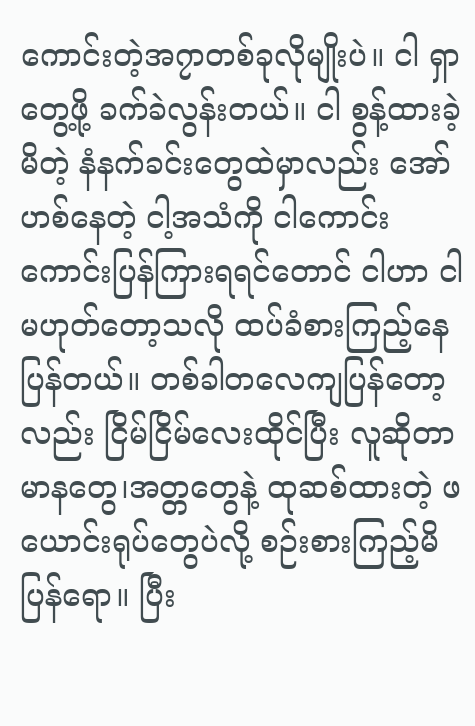ကောင်းတဲ့အ၇ာတစ်ခုလိုမျိုးပဲ။ ငါ ရှာတွေ့ဖို့ ခက်ခဲလွန်းတယ်။ ငါ စွန့်ထားခဲ့မိတဲ့ နံနက်ခင်းတွေထဲမှာလည်း အော်ဟစ်နေတဲ့ ငါ့အသံကို ငါကောင်းကောင်းပြန်ကြားရရင်တောင် ငါဟာ ငါမဟုတ်တော့သလို ထပ်ခံစားကြည့်နေပြန်တယ်။ တစ်ခါတလေကျပြန်တော့လည်း ငြိမ်ငြိမ်လေးထိုင်ပြီး လူဆိုတာ မာနတွေ၊အတ္တတွေနဲ့ ထုဆစ်ထားတဲ့ ဖယောင်းရုပ်တွေပဲလို့ စဉ်းစားကြည့်မိပြန်ရော။ ပြီး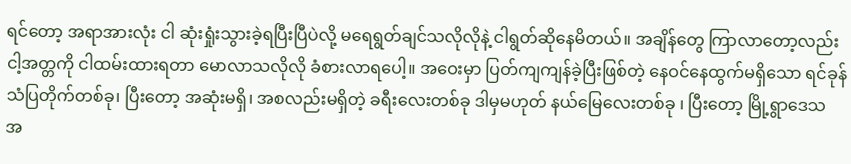ရင်တော့ အရာအားလုံး ငါ ဆုံးရှုံးသွားခဲ့ရပြီးပြီပဲလို့ မရေရွတ်ချင်သလိုလိုနဲ့ ငါရွတ်ဆိုနေမိတယ်။ အချိန်တွေ ကြာလာတော့လည်း ငါ့အတ္တကို ငါထမ်းထားရတာ မောလာသလိုလို ခံစားလာရပေါ့။ အဝေးမှာ ပြတ်ကျကျန်ခဲ့ပြီးဖြစ်တဲ့ နေဝင်နေထွက်မရှိသော ရင်ခုန်သံပြတိုက်တစ်ခု၊ ပြီးတော့ အဆုံးမရှိ၊ အစလည်းမရှိတဲ့ ခရီးလေးတစ်ခု ဒါမှမဟုတ် နယ်မြေလေးတစ်ခု ၊ ပြီးတော့ မြို့ရွာဒေသ အ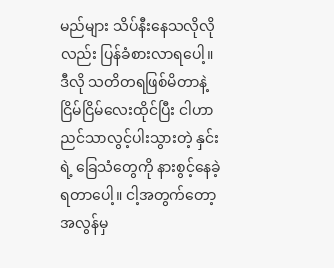မည်များ သိပ်နီးနေသလိုလိုလည်း ပြန်ခံစားလာရပေါ့။ ဒီလို သတိတရဖြစ်မိတာနဲ့ ငြိမ်ငြိမ်လေးထိုင်ပြီး ငါဟာ ညင်သာလွင့်ပါးသွားတဲ့ နှင်းရဲ့ ခြေသံတွေကို နားစွင့်နေခဲ့ရတာပေါ့။ ငါ့အတွက်တော့ အလွန်မှ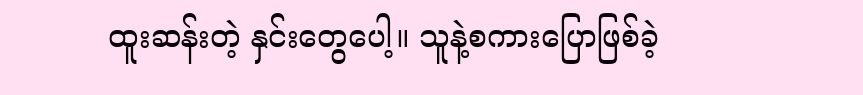ထူးဆန်းတဲ့ နှင်းတွေပေါ့။ သူနဲ့စကားပြောဖြစ်ခဲ့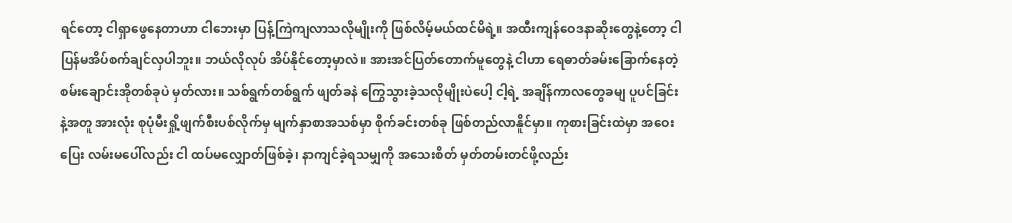ရင်တော့ ငါရှာဖွေနေတာဟာ ငါဘေးမှာ ပြန့်ကြဲကျလာသလိုမျိုးကို ဖြစ်လိမ့်မယ်ထင်မိရဲ့။ အထီးကျန်ဝေဒနာဆိုးတွေနဲ့တော့ ငါ ပြန်မအိပ်စက်ချင်လှပါဘူး။ ဘယ်လိုလုပ် အိပ်နိုင်တော့မှာလဲ။ အားအင်ပြတ်တောက်မူတွေနဲ့ ငါဟာ ရေဓာတ်ခမ်းခြောက်နေတဲ့ စမ်းချောင်းအိုတစ်ခုပဲ မှတ်လား။ သစ်ရွက်တစ်ရွက် ဖျတ်ခနဲ ကြွေသွားခဲ့သလိုမျိုးပဲပေါ့ ငါ့ရဲ့ အချိန်ကာလတွေခမျ ပူပင်ခြင်းနဲ့အတူ အားလုံး စုပုံမီးရှို့ဖျက်စီးပစ်လိုက်မှ မျက်နှာစာအသစ်မှာ စိုက်ခင်းတစ်ခု ဖြစ်တည်လာနိူင်မှာ။ ကုစားခြင်းထဲမှာ အဝေးပြေး လမ်းမပေါ်လည်း ငါ ထပ်မလျှောတ်ဖြစ်ခဲ့၊ နာကျင်ခဲ့ရသမျှကို အသေးစိတ် မှတ်တမ်းတင်ဖို့လည်း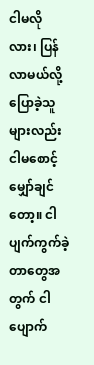ငါမလိုလား၊ ပြန်လာမယ်လို့ ပြောခဲ့သူများလည်း ငါမစောင့်မျှော်ချင်တော့။ ငါ ပျက်ကွက်ခဲ့တာတွေအတွက် ငါပျောက်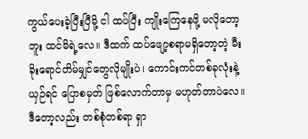ကွယ်ပေးခဲ့ပြီးပြီမို့ ငါ ထပ်ပြီး ကျိုးကြေနေဖို့ မလိုတော့ဘူး ထင်မိရဲ့လေ။ ဒီထက် ထပ်ဖျော့စရာမရှိတော့တဲ့ မီးခိုးရောင်တိမ်မျှင်တွေလိုမျိုးပဲ၊ ကောင်းကင်တစ်ခုလုံးနဲ့ယှဉ်ရင် ပြောစမှတ် ဖြစ်လောက်တာမှ မဟုတ်တာပဲလေ။ ဒီတော့လည်း တစ်စုံတစ်ရာ ရှာ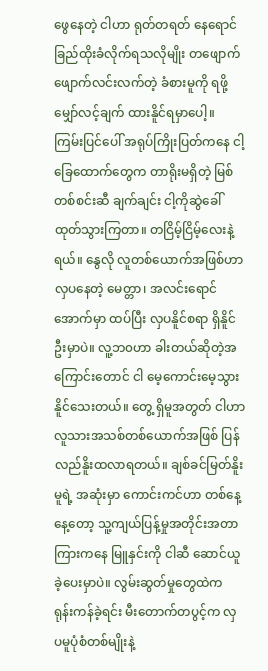ဖွေနေတဲ့ ငါဟာ ရုတ်တရတ် နေရောင်ခြည်ထိုးခံလိုက်ရသလိုမျိုး တဖျောက်ဖျောက်လင်းလက်တဲ့ ခံစားမူကို ရဖို့ မျှော်လင့်ချက် ထားနိူင်ရမှာပေါ့။ ကြမ်းပြင်ပေါ် အရုပ်ကြိုးပြတ်ကနေ ငါ့ခြေထောက်တွေက တာရိုးမရှိတဲ့ မြစ်တစ်စင်းဆီ ချက်ချင်း ငါ့ကိုဆွဲခေါ်ထုတ်သွားကြတာ။ တငြိမ့်ငြိမ့်လေးနဲ့ရယ်။ နွေလို လူတစ်ယောက်အဖြစ်ဟာ လှပနေတဲ့ မေတ္တာ၊ အလင်းရောင်အောက်မှာ ထပ်ပြီး လှပနိူင်စရာ ရှိနိူင်ဦးမှာပဲ။ လူ့ဘ၀ဟာ ခါးတယ်ဆိုတဲ့အကြောင်းတောင် ငါ မေ့ကောင်းမေ့သွားနိူင်သေးတယ်။ တွေ့ ရှိမူအတွတ် ငါဟာ လူသားအသစ်တစ်ယောက်အဖြစ် ပြန်လည်နိူးထလာရတယ်။ ချစ်ခင်မြတ်နိူးမူရဲ့ အဆုံးမှာ ကောင်းကင်ဟာ တစ်နေ့နေ့တော့ သူ့ကျယ်ပြန့်မှုအတိုင်းအတာကြားကနေ မြူနှင်းကို ငါဆီ ဆောင်ယူခဲ့ပေးမှာပဲ။ လွမ်းဆွတ်မှုတွေထဲက ရုန်းကန်ခဲ့ရင်း မီးတောက်တပွင့်က လှပမူပုံစံတစ်မျိုးနဲ့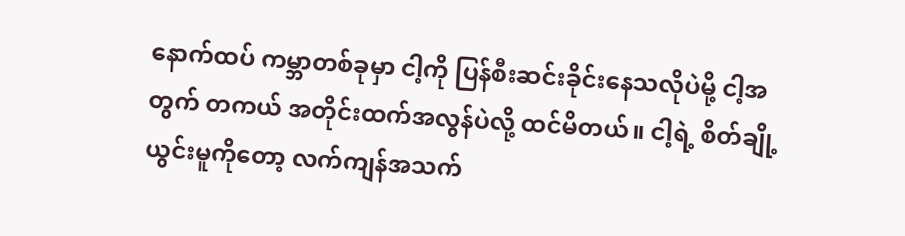နောက်ထပ် ကမ္ဘာတစ်ခုမှာ ငါ့ကို ပြန်စီးဆင်းခိုင်းနေသလိုပဲမို့ ငါ့အတွက် တကယ် အတိုင်းထက်အလွန်ပဲလို့ ထင်မိတယ်။ ငါ့ရဲ့ စိတ်ချို့ယွင်းမူကိုတော့ လက်ကျန်အသက်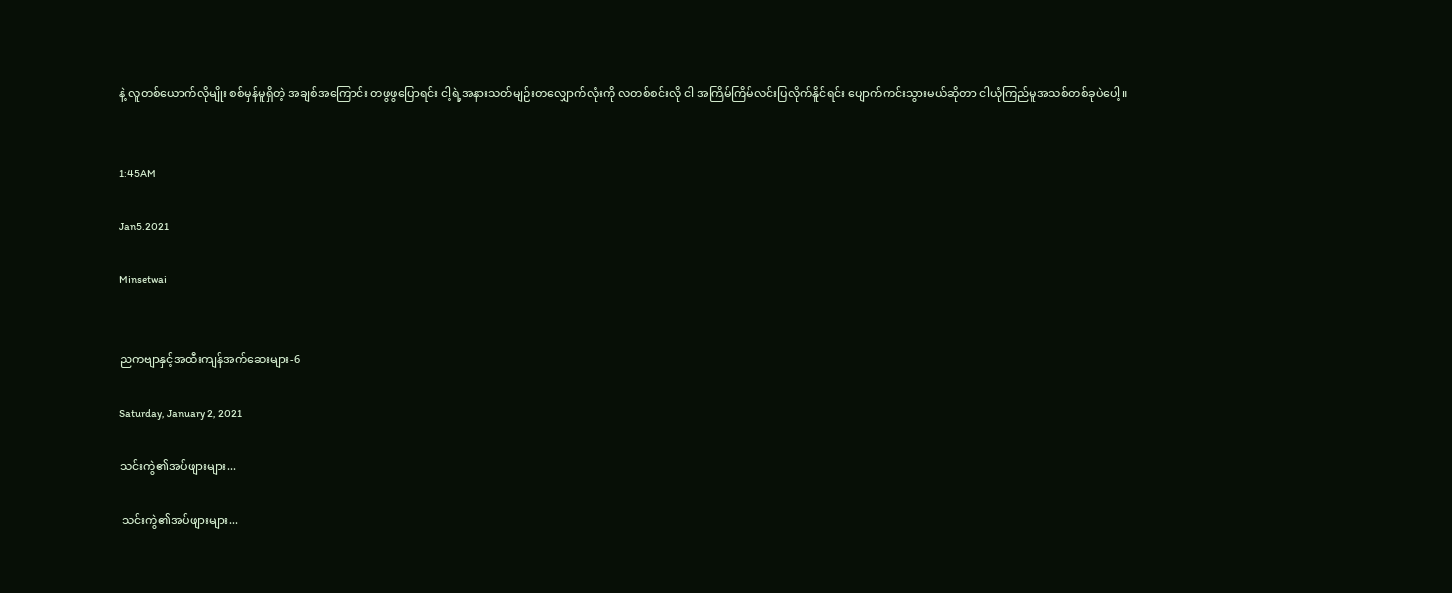နဲ့ လူတစ်ယောက်လိုမျိုး စစ်မှန်မူရှိတဲ့ အချစ်အကြောင်း တဖွဖွပြောရင်း ငါ့ရဲ့အနားသတ်မျဉ်းတလျှောက်လုံးကို လတစ်စင်းလို ငါ အကြိမ်ကြိမ်လင်းပြလိုက်နိူင်ရင်း ပျောက်ကင်းသွားမယ်ဆိုတာ ငါယုံကြည်မူအသစ်တစ်ခုပဲပေါ့။


1:45AM

Jan5.2021

Minsetwai


ညကဗျာနှင့်အထီးကျန်အက်ဆေးများ-6

Saturday, January 2, 2021

သင်းကွဲ၏အပ်ဖျားများ...

 သင်းကွဲ၏အပ်ဖျားများ...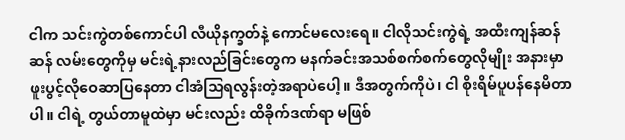ငါက သင်းကွဲတစ်ကောင်ပါ လီယိုနက္ခတ်နဲ့ ကောင်မလေးရေ။ ငါလိုသင်းကွဲရဲ့ အထီးကျန်ဆန်ဆန် လမ်းတွေကိုမှ မင်းရဲ့နားလည်ခြင်းတွေက မနက်ခင်းအသစ်စက်စက်တွေလိုမျိုး အနားမှာ ဖူးပွင့်လိုဝေဆာပြနေတာ ငါအံသြရလွန်းတဲ့အရာပဲပေါ့။ ဒီအတွက်ကိုပဲ၊ ငါ စိုးရိမ်ပူပန်နေမိတာပါ။ ငါရဲ့ တွယ်တာမူထဲမှာ မင်းလည်း ထိခိုက်ဒဏ်ရာ မဖြစ်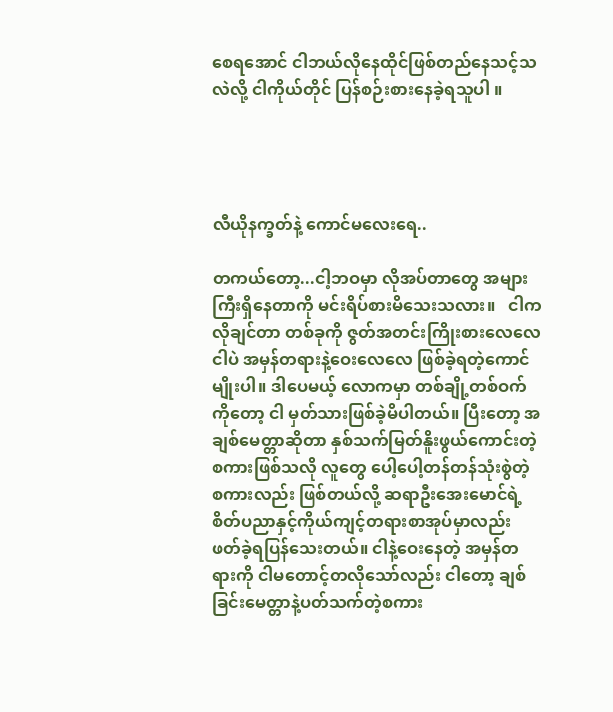စေရအောင် ငါဘယ်လိုနေထိုင်ဖြစ်တည်နေသင့်သလဲလို့ ငါကိုယ်တိုင် ပြန်စဉ်းစားနေခဲ့ရသူပါ ။




လီယိုနက္ခတ်နဲ့ ကောင်မလေးရေ..

တကယ်တော့...ငါ့ဘဝမှာ လိုအပ်တာတွေ အများကြီးရှိနေတာကို မင်းရိပ်စားမိသေးသလား။   ငါက လိုချင်တာ တစ်ခုကို ဇွတ်အတင်းကြိုးစားလေလေ ငါပဲ အမှန်တရားနဲ့ဝေးလေလေ ဖြစ်ခဲ့ရတဲ့ကောင်မျိုးပါ။ ဒါပေမယ့် လောကမှာ တစ်ချို့တစ်ဝက်ကိုတော့ ငါ မှတ်သားဖြစ်ခဲ့မိပါတယ်။ ပြီးတော့ အချစ်မေတ္တာဆိုတာ နှစ်သက်မြတ်နိူးဖွယ်ကောင်းတဲ့ စကားဖြစ်သလို လူတွေ ပေါ့ပေါ့တန်တန်သုံးစွဲတဲ့ စကားလည်း ဖြစ်တယ်လို့ ဆရာဦးအေးမောင်ရဲ့ စိတ်ပညာနှင့်ကိုယ်ကျင့်တရားစာအုပ်မှာလည်း ဖတ်ခဲ့ရပြန်သေးတယ်။ ငါနဲ့ဝေးနေတဲ့ အမှန်တရားကို ငါမတောင့်တလိုသော်လည်း ငါတော့ ချစ်ခြင်းမေတ္တာနဲ့ပတ်သက်တဲ့စကား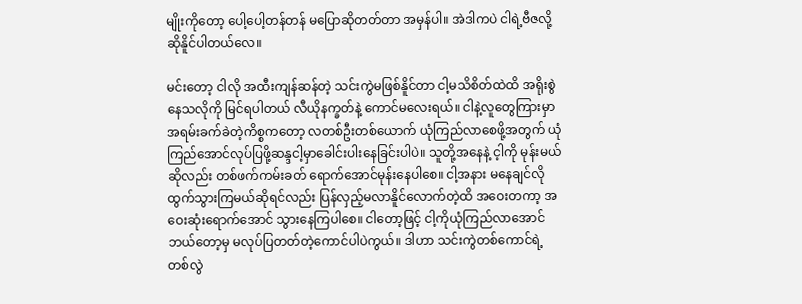မျိုးကိုတော့ ပေါ့ပေါ့တန်တန် မပြောဆိုတတ်တာ အမှန်ပါ။ အဲဒါကပဲ ငါရဲ့ဗီဇလို့ ဆိုနိူင်ပါတယ်လေ။

မင်းတော့ ငါလို အထီးကျန်ဆန်တဲ့ သင်းကွဲမဖြစ်နိူင်တာ ငါ့မသိစိတ်ထဲထိ အရိုးစွဲနေသလိုကို မြင်ရပါတယ် လီယိုနက္ခတ်နဲ့ ကောင်မလေးရယ်။ ငါနဲ့လူတွေကြားမှာ အရမ်းခက်ခဲတဲ့ကိစ္စကတော့ လတစ်ဦးတစ်ယောက် ယုံကြည်လာစေဖို့အတွက် ယုံကြည်အောင်လုပ်ပြဖို့ဆန္ဒငါ့မှာခေါင်းပါးနေခြင်းပါပဲ။ သူတို့အနေနဲ့ င့ါကို မုန်းမယ်ဆိုလည်း တစ်ဖက်ကမ်းခတ် ရောက်အောင်မုန်းနေပါစေ။ ငါ့အနား မနေချင်လို ထွက်သွားကြမယ်ဆိုရင်လည်း ပြန်လှည့်မလာနိူင်လောက်တဲ့ထိ အဝေးတကာ့ အဝေးဆုံးရောက်အောင် သွားနေကြပါစေ။ ငါတော့ဖြင့် ငါ့ကိုယုံကြည်လာအောင် ဘယ်တော့မှ မလုပ်ပြတတ်တဲ့ကောင်ပါပဲကွယ်။ ဒါဟာ သင်းကွဲတစ်ကောင်ရဲ့ တစ်လွဲ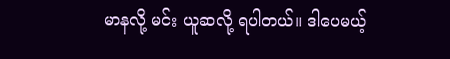မာနလို့ မင်း ယူဆလို့ ရပါတယ်။ ဒါပေမယ့်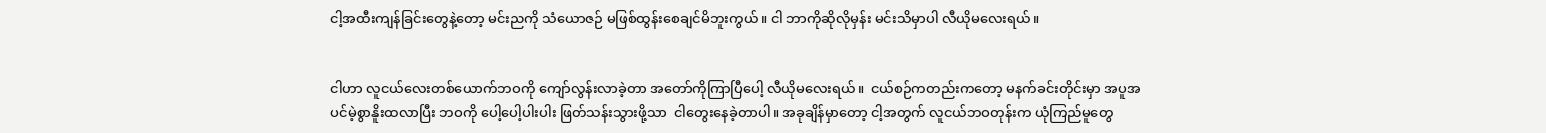ငါ့အထီးကျန်ခြင်းတွေနဲ့တော့ မင်းညကို သံယောဇဉ် မဖြစ်ထွန်းစေချင်မိဘူးကွယ်။ ငါ ဘာကိုဆိုလိုမှန်း မင်းသိမှာပါ လီယိုမလေးရယ်။


ငါဟာ လူငယ်လေးတစ်ယောက်ဘဝကို ကျော်လွန်းလာခဲ့တာ အတော်ကိုကြာပြီပေါ့ လီယိုမလေးရယ်။  ငယ်စဉ်ကတည်းကတော့ မနက်ခင်းတိုင်းမှာ အပူအပင်မဲ့စွာနိူးထလာပြီး ဘဝကို ပေါ့ပေါ့ပါးပါး ဖြတ်သန်းသွားဖို့သာ  ငါတွေးနေခဲ့တာပါ။ အခုချိန်မှာတော့ ငါ့အတွက် လူငယ်ဘဝတုန်းက ယုံကြည်မူတွေ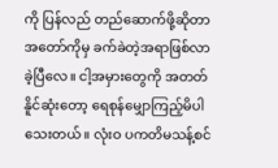ကို ပြန်လည် တည်ဆောက်ဖို့ဆိုတာ အတော်ကိုမှ ခက်ခဲတဲ့အရာဖြစ်လာခဲ့ပြီလေ။ ငါ့အမှားတွေကို အတတ်နိူင်ဆုံးတော့ ရေစုန်မျှောကြည့်မိပါသေးတယ်။ လုံးဝ ပကတိမသန့်စင်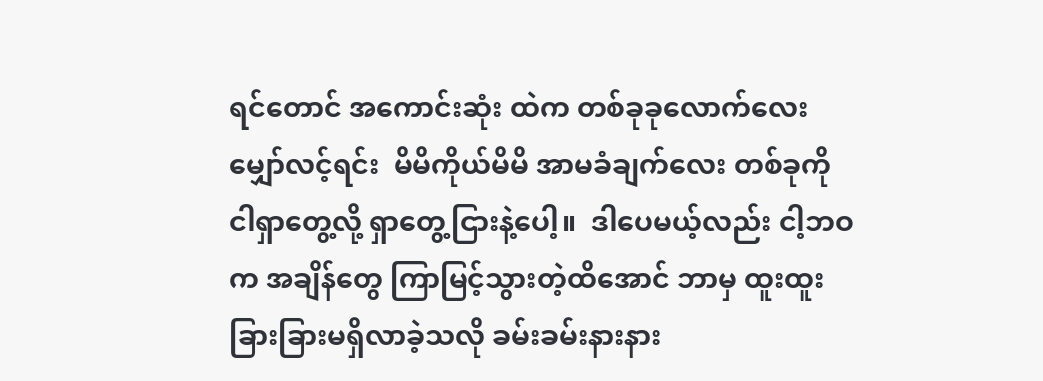ရင်တောင် အကောင်းဆုံး ထဲက တစ်ခုခုလောက်လေး မျှော်လင့်ရင်း  မိမိကိုယ်မိမိ အာမခံချက်လေး တစ်ခုကို ငါရှာတွေ့လို့ ရှာတွေ့ငြားနဲ့ပေါ့။  ဒါပေမယ့်လည်း ငါ့ဘဝက အချိန်တွေ ကြာမြင့်သွားတဲ့ထိအောင် ဘာမှ ထူးထူးခြားခြားမရှိလာခဲ့သလို ခမ်းခမ်းနားနား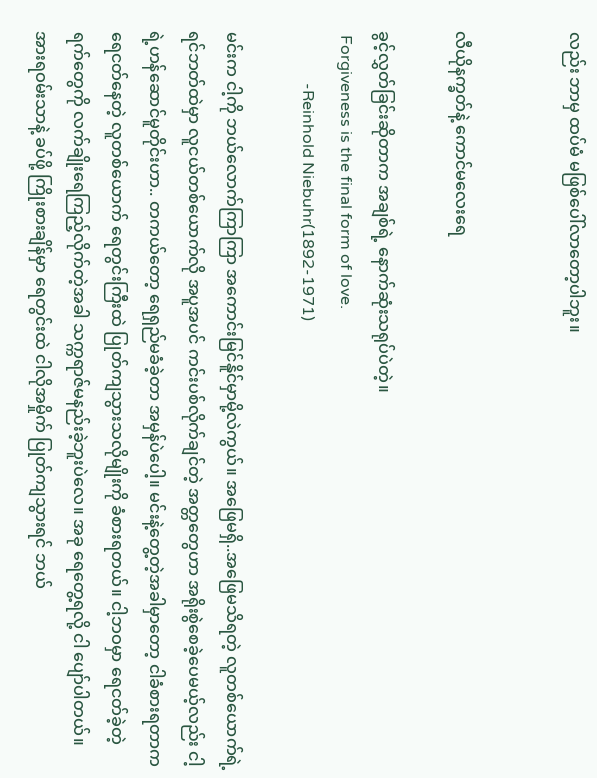လည်း ဘာမှ ထပ်မံ မဖြစ်ပေါ်လာတော့ပါဘူး။


လီယိုနက္ခတ်နဲ့ ကောင်မလေးရေ

ခွင့်လွှတ်ခြင်းဆိုတာက အချစ်ရဲ့ နောက်ဆုံးသရုပ်ပဲတဲ့။
 Forgiveness is the final form of love.
             -Reinhold Niebuhr(1892-1971)

မင်းက ငါ့ကို ဘယ်လောက်ကြာကြာ အကောင်းမြင်နိူင်မှာမို့လဲကွယ်။ အဖြေမရှိ..အဖြေမသိရတဲ့ လူတစ်ယောက်ရဲ့ ရင်ဘတ်ထဲမှာ လူငယ်တစ်ယောက်လို အပူအပင် ကင်းပစ်လိုက်ချင်တဲ့ အတ္တတွေဟာ အရိုးစွဲစေခဲ့ပေမယ့်လည်း ငါ့ရဲ့ဟန်ဆောင်မူတိုင်းဟာ.. တကယ်တော့ ရေရှည်မခံခဲ့တာ အမှန်ပဲပေါ့။ မင်းနဲ့တွေ့တဲ့အခါမှာတော့ ငါခံစားရတာက ရေငတ်နေတဲ့ လူတစ်ယောက် ရေတွင်းကြီးထဲ ပြုတ်ကျသွားသလိုမျိုးကို ခံစားရတယ်။ ငါ့ဘဝမှာ ရေငတ်ခဲ့တဲ့ရက်တွေကို လက်ချိုးရေကြည့်လိုက်တဲ့အခါ သက္ကရာဇ်မနည်းခဲ့ဘူးပဲလေ။ အခု ရေတွေ့ရလို့ ငါ ပျော်ပါတယ်။ အားရဝမ်းသာနဲ့ ခပ်ဖို့ ကြိုးစားချိန်မှာ ရေတွင်းထဲ ငါလိုအမှိုက် ပြုတ်ကျသွားရင် ဘယ်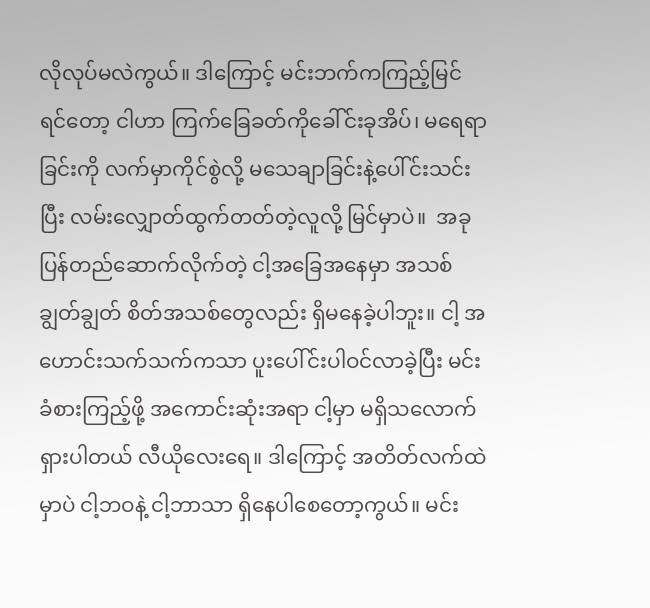လိုလုပ်မလဲကွယ်။ ဒါကြောင့် မင်းဘက်ကကြည့်မြင်ရင်တော့ ငါဟာ ကြက်ခြေခတ်ကိုခေါ်င်းခုအိပ်၊ မရေရာခြင်းကို လက်မှာကိုင်စွဲလို့ မသေချာခြင်းနဲ့ပေါ်င်းသင်းပြီး လမ်းလျှောတ်ထွက်တတ်တဲ့လူလို့ မြင်မှာပဲ။  အခု ပြန်တည်ဆောက်လိုက်တဲ့ ငါ့အခြေအနေမှာ အသစ်ချွတ်ချွတ် စိတ်အသစ်တွေလည်း ရှိမနေခဲ့ပါဘူး။ ငါ့ အဟောင်းသက်သက်ကသာ ပူးပေါ်င်းပါဝင်လာခဲ့ပြီး မင်းခံစားကြည့်ဖို့ အကောင်းဆုံးအရာ ငါ့မှာ မရှိသလောက်ရှားပါတယ် လီယိုလေးရေ။ ဒါကြောင့် အတိတ်လက်ထဲမှာပဲ ငါ့ဘဝနဲ့ ငါ့ဘာသာ ရှိနေပါစေတော့ကွယ်။ မင်း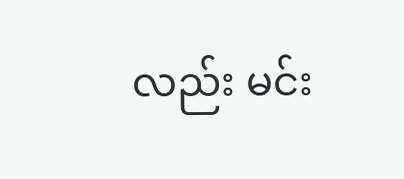လည်း မင်း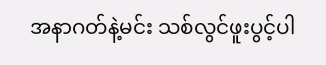အနာဂတ်နဲ့မင်း သစ်လွင်ဖူးပွင့်ပါ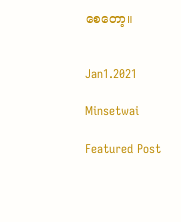စေတော့။


Jan1.2021

Minsetwai

Featured Post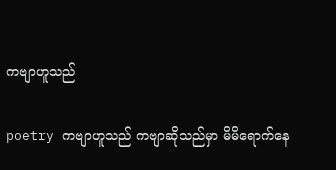ကဗျာဟူသည်

poetry ကဗျာဟူသည် ကဗျာဆိုသည်မှာ မိမိရောက်နေ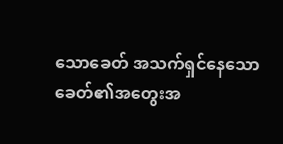သောခေတ် အသက်ရှင်နေသောခေတ်၏အတွေးအ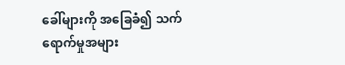ခေါ်များကို အခြေခံ၍ သက်ရောက်မှုအများ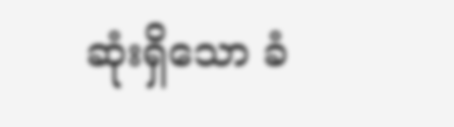ဆုံးရှိသော ခံ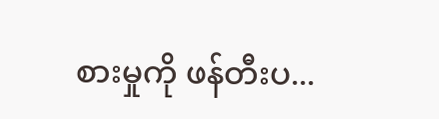စားမှုကို ဖန်တီးပ...